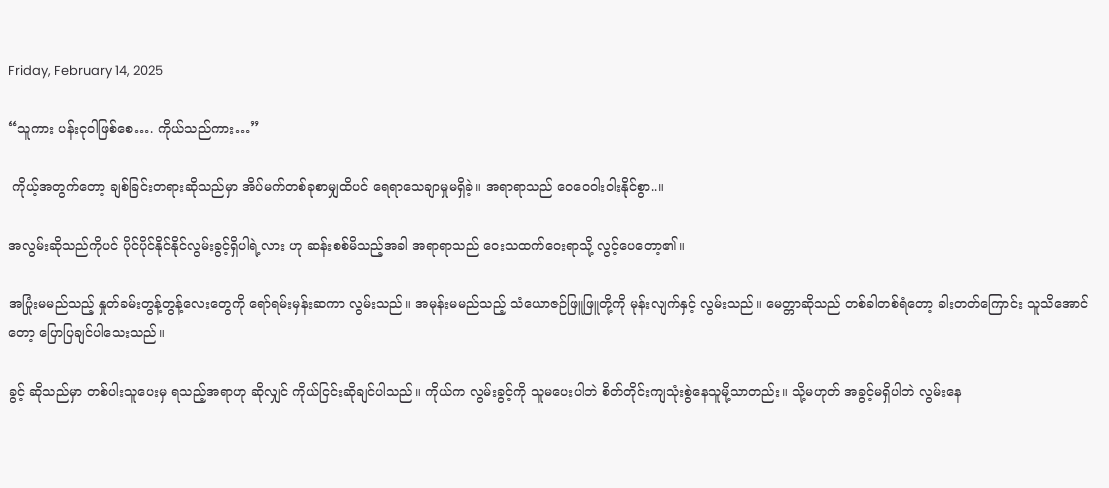Friday, February 14, 2025

“သူကား ပန်းငုဝါဖြစ်စေ…. ကိုယ်သည်ကား…”

 ကိုယ့်အတွက်တော့ ချစ်ခြင်းတရားဆိုသည်မှာ အိပ်မက်တစ်ခုစာမျှထိပင် ရေရာသေချာမှုမရှိခဲ့။ အရာရာသည် ဝေဝေဝါးဝါးနိုင်စွာ..။

အလွမ်းဆိုသည်ကိုပင် ပိုင်ပိုင်နိုင်နိုင်လွမ်းခွင့်ရှိပါရဲ့လား ဟု ဆန်းစစ်မိသည့်အခါ အရာရာသည် ဝေးသထက်ဝေးရာသို့ လွင့်ပေတော့၏။

အပြုံးမမည်သည့် နှုတ်ခမ်းတွန့်တွန့်လေးတွေကို ရော်ရမ်းမှန်းဆကာ လွမ်းသည်။ အမုန်းမမည်သည့် သံယောဇဉ်ဖြူဖြူတို့ကို မုန်းလျက်နှင့် လွမ်းသည်။ မေတ္တာဆိုသည် တစ်ခါတစ်ရံတော့ ခါးတတ်ကြောင်း သူသိအောင်တော့ ပြောပြချင်ပါသေးသည်။

ခွင့် ဆိုသည်မှာ တစ်ပါးသူပေးမှ ရသည့်အရာဟု ဆိုလျှင် ကိုယ်ငြင်းဆိုချင်ပါသည်။ ကိုယ်က လွမ်းခွင့်ကို သူမပေးပါဘဲ စိတ်တိုင်းကျသုံးစွဲနေသူမို့သာတည်း။ သို့မဟုတ် အခွင့်မရှိပါဘဲ လွမ်းနေ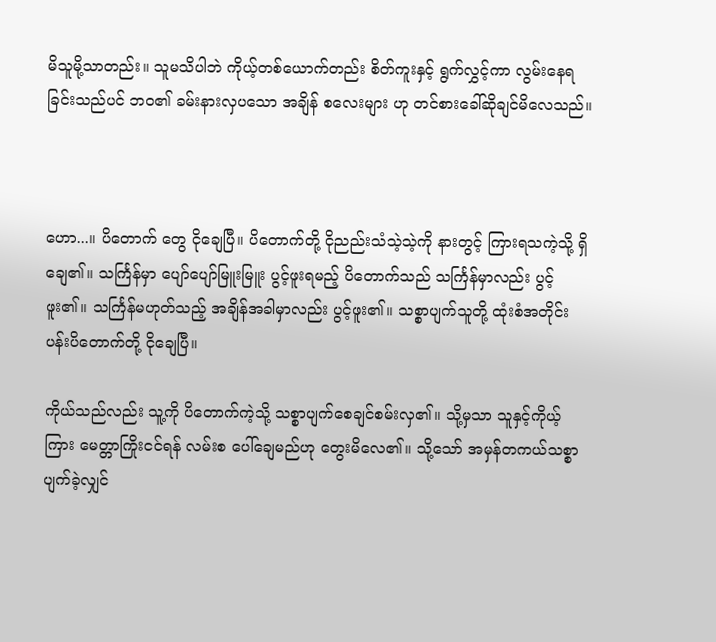မိသူမို့သာတည်း။ သူမသိပါဘဲ ကိုယ့်တစ်ယောက်တည်း စိတ်ကူးနှင့် ရွက်လွှင့်ကာ လွမ်းနေရခြင်းသည်ပင် ဘဝ၏ ခမ်းနားလှပသော အချိန် စလေးများ ဟု တင်စားခေါ်ဆိုချင်မိလေသည်။



ဟော...။ ပိတောက် တွေ ငိုချေပြီ။ ပိတောက်တို့ ငိုညည်းသံသဲ့သဲ့ကို နားတွင့် ကြားရသကဲ့သို့ ရှိချေ၏။ သင်္ကြန်မှာ ပျော်ပျော်မြူးမြူး ပွင့်ဖူးရမည့် ပိတောက်သည် သင်္ကြန်မှာလည်း ပွင့်ဖူး၏။ သင်္ကြန်မဟုတ်သည့် အချိန်အခါမှာလည်း ပွင့်ဖူး၏။ သစ္စာပျက်သူတို့ ထုံးစံအတိုင်း ပန်းပိတောက်တို့ ငိုချေပြီ။

ကိုယ်သည်လည်း သူ့ကို ပိတောက်ကဲ့သို့ သစ္စာပျက်စေချင်စမ်းလှ၏။ သို့မှသာ သူနှင့်ကိုယ့်ကြား မေတ္တာကြိုးငင်ရန် လမ်းစ ပေါ်ချေမည်ဟု တွေးမိလေ၏။ သို့သော် အမှန်တကယ်သစ္စာပျက်ခဲ့လျှင်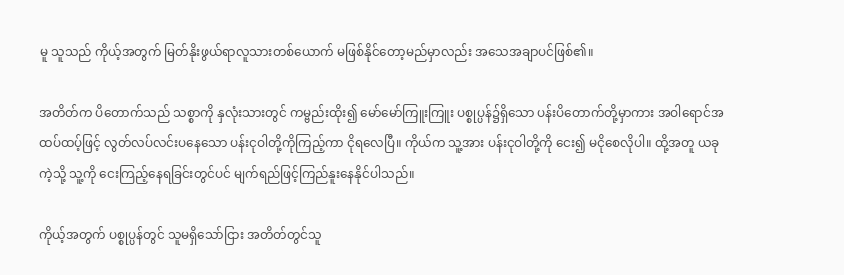မူ သူသည် ကိုယ့်အတွက် မြတ်နိုးဖွယ်ရာလူသားတစ်ယောက် မဖြစ်နိုင်တော့မည်မှာလည်း အသေအချာပင်ဖြစ်၏။

အတိတ်က ပိတောက်သည် သစ္စာကို နှလုံးသားတွင် ကမ္ဗည်းထိုး၍ မော်မော်ကြူးကြူး ပစ္စုပ္ပန်၌ရှိသော ပန်းပိတောက်တို့မှာကား အဝါရောင်အထပ်ထပ့်ဖြင့် လွတ်လပ်လင်းပနေသော ပန်းငုဝါတို့ကိုကြည့်ကာ ငိုရလေပြီ။ ကိုယ်က သူ့အား ပန်းငုဝါတို့ကို ငေး၍ မငိုစေလိုပါ။ ထို့အတူ ယခုကဲ့သို့ သူ့ကို ငေးကြည့်နေရခြင်းတွင်ပင် မျက်ရည်ဖြင့်ကြည်နူးနေနိုင်ပါသည်။

ကိုယ့်အတွက် ပစ္စုပ္ပန်တွင် သူမရှိသော်ငြား အတိတ်တွင်သူ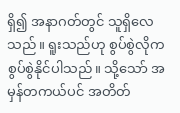ရှိ၍ အနာဂတ်တွင် သူရှိလေသည်။ ရူးသည်ဟု စွပ်စွဲလိုက စွပ်စွဲနိုင်ပါသည်။ သို့သော် အမှန်တကယ်ပင် အတိတ်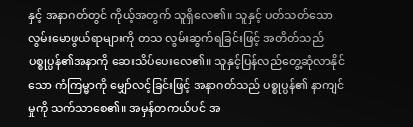နှင့် အနာဂတ်တွင် ကိုယ့်အတွက် သူရှိလေ၏။ သူနှင့် ပတ်သတ်သော လွမ်းမောဖွယ်ရာများကို တသ လွမ်းဆွက်ရခြင်းဖြင့် အတိတ်သည် ပစ္စုပ္ပန်၏အနာကို ဆေးသိပ်ပေးလေ၏။ သူနှင့်ပြန်လည်တွေ့ဆုံလာနိုင်သော ကံကြမ္မာကို မျှော်လင့်ခြင်းဖြင့် အနာဂတ်သည် ပစ္စုပ္ပန်၏ နာကျင်မှုကို သက်သာစေ၏။ အမှန်တကယ်ပင် အ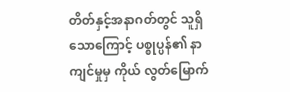တိတ်နှင့်အနာဂတ်တွင် သူရှိသောကြောင့် ပစ္စုပ္ပန်၏ နာကျင်မှုမှ ကိုယ် လွတ်မြောက်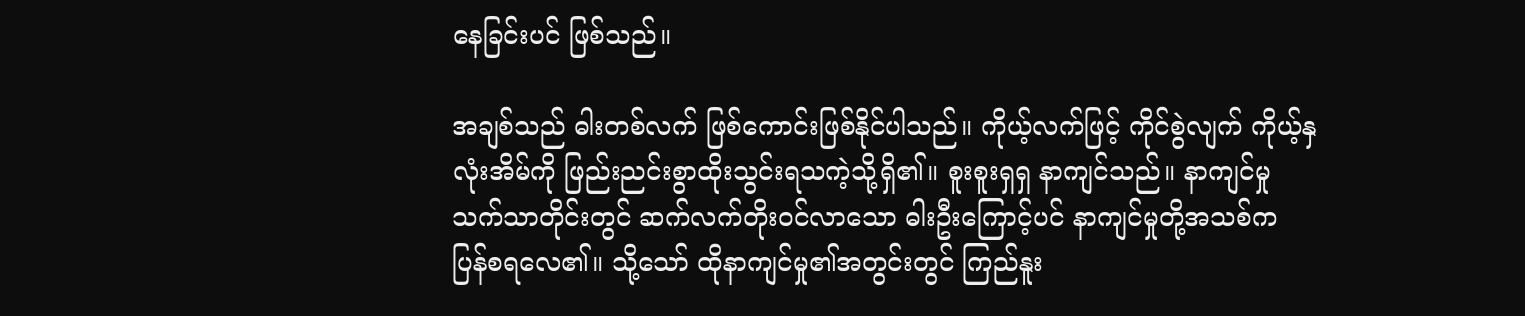နေခြင်းပင် ဖြစ်သည်။

အချစ်သည် ဓါးတစ်လက် ဖြစ်ကောင်းဖြစ်နိုင်ပါသည်။ ကိုယ့်လက်ဖြင့် ကိုင်စွဲလျက် ကိုယ့်နှလုံးအိမ်ကို ဖြည်းညင်းစွာထိုးသွင်းရသကဲ့သို့ရှိ၏။ စူးစူးရှရှ နာကျင်သည်။ နာကျင်မှုသက်သာတိုင်းတွင် ဆက်လက်တိုးဝင်လာသော ဓါးဦးကြောင့်ပင် နာကျင်မှုတို့အသစ်က ပြန်စရလေ၏။ သို့သော် ထိုနာကျင်မှု၏အတွင်းတွင် ကြည်နူး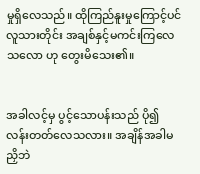မှုရှိလေသည်။ ထိုကြည်နူးမှုကြောင့်ပင် လူသားတိုင်း အချစ်နှင့်မကင်းကြလေသလော ဟု တွေးမိသေး၏။


အခါလင့်မှ ပွင့်သောပန်းသည် ပို၍လန်းတတ်လေသလား။ အချိန်အခါမညှိဘဲ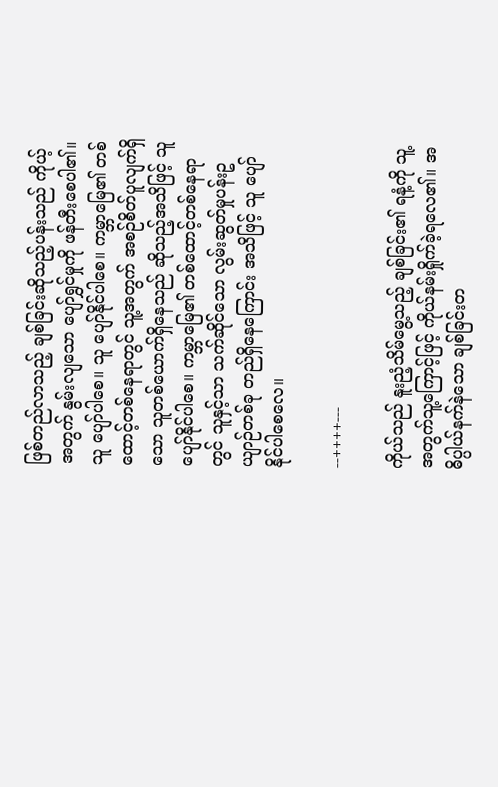ဖြစ်တည်လာသည့် ချစ်ခြင်းဆိုသည့်ပန်းသည် ကိုယ့်အတွက် နွမ်းလျသော ပျော်ရွှင်မှုကို ဖန်တီးစေပါ၏။ သူ ပျော်ပါစေ။ သူ ပျော်နိုင်ပါစေ။ ကမ္ဘာမြေ၏ တစ်ထောင့်တစ်နေရာတွင် သူ့အတွက် အစဉ်စိတ်ပူလျက်ရှိသော သူတစ်ယောက်ရှိနေသည် ဆိုသည့်အသိဖြင့် သူ ပျော်နိုင်ပါစေ။ ကမ္ဘာမြေ၏ တစ်ထောင့်တစ်နေရာတွင် သူနှင့်သာ သက်ဆိုင်သော လွမ်းဆွတ်မှုပန်းဥယျာဉ်တစ်ခု တည်ရှိနေကြောင်း အသိဖြင့် သူ ပျော်နိုင်ပါစေလေ။

--++++---

ကိုယ်သည် နူးညံ့သိမ်မွေ့သည့် ချစ်ခြင်း၏ ရနံ့ကို သူ့အတွက်သူ့ကြောင့်ဖြင့် ကိုယ်နမ်းရှိုက်ခဲ့ရလေ၏။ အဓိပ္ပါယ်နက်နဲသော ချစ်ခြင်းတ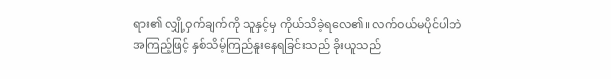ရား၏ လျှို့ဝှက်ချက်ကို သူနှင့်မှ ကိုယ်သိခဲ့ရလေ၏။ လက်ဝယ်မပိုင်ပါဘဲ အကြည့်ဖြင့် နှစ်သိမ့်ကြည်နူးနေရခြင်းသည် ခိုးယူသည်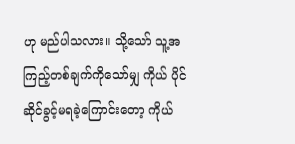ဟု မည်ပါသလား။ သို့သော် သူ့အကြည့်တစ်ချက်ကိုသော်မျှ ကိုယ် ပိုင်ဆိုင်ခွင့်မရခဲ့ကြောင်းတော့ ကိုယ်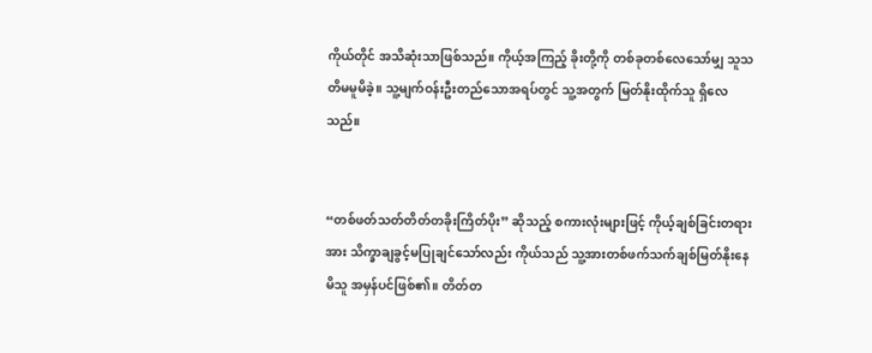ကိုယ်တိုင် အသိဆုံးသာဖြစ်သည်။ ကိုယ့်အကြည့် ခိုးတို့ကို တစ်ခုတစ်လေသော်မျှ သူသတိမမူမိခဲ့။ သူ့မျက်ဝန်းဦးတည်သောအရပ်တွင် သူ့အတွက် မြတ်နိုးထိုက်သူ ရှိလေသည်။


“တစ်ဖတ်သတ်တိတ်တခိုးကြိတ်ပိုး” ဆိုသည့် စကားလုံးများဖြင့် ကိုယ့်ချစ်ခြင်းတရားအား သိက္ခာချခွင့်မပြုချင်သော်လည်း ကိုယ်သည် သူ့အားတစ်ဖက်သက်ချစ်မြတ်နိုးနေမိသူ အမှန်ပင်ဖြစ်၏။ တိတ်တ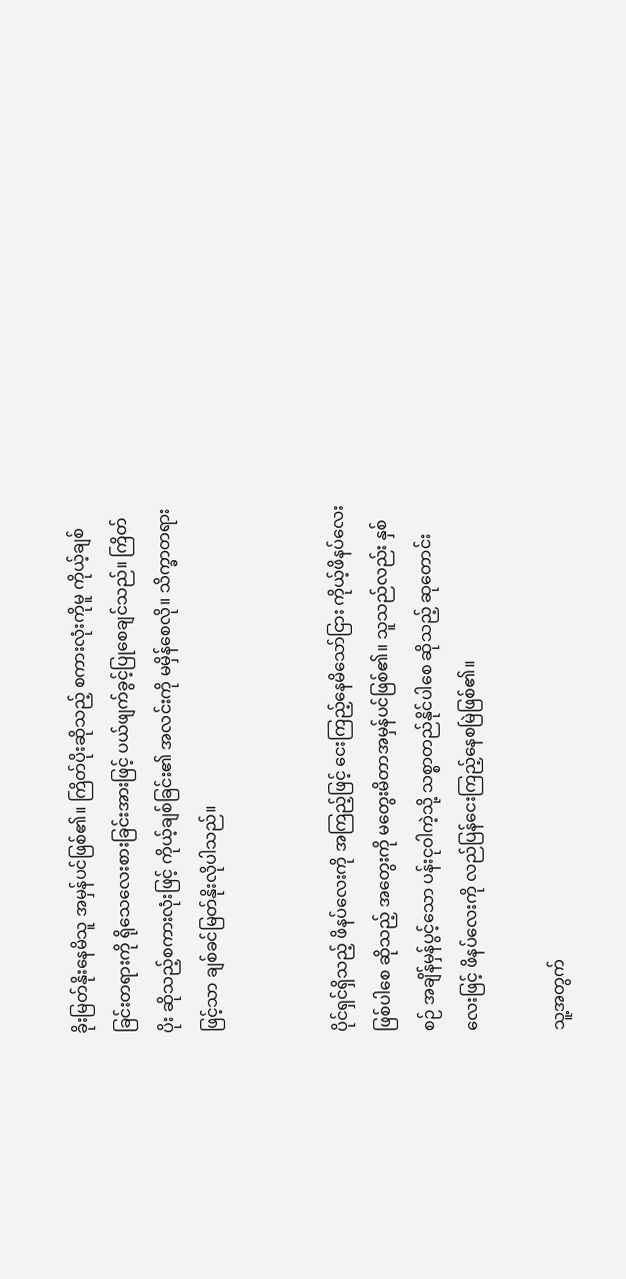ခိုးမြတ်နိုးနေမိသူ အမှန်ပင်ဖြစ်၏။ ကြိတ်ပိုးဆိုသည့် စကားလုံးကိုမူ ကိုယ့်ချစ်ခြင်းတရားကို ရိုသေလေးစားခြင်းအားဖြင့် ပယ်ဖျက်ခွင့်ပြုစေချင်သည်။ ကြိတ်ပိုး ဆိုသည့်စကားလုံးဖြင့် ကိုယ့်ချစ်ခြင်း၏ အလင်းကို မမှိန်စေလို။ သိက္ခာတရားဖြင့်သာ ချစ်ခင်မြတ်နိုးလိုပါသည်။


ပိုင်ရှင်ရှိသည့် ဖိနပ်လေးကို အကြည့်ဖြင့် ငေးကြည့်နေမိသော်ငြား ကိုယ့်ဖိနပ်လေး ဖြစ်ပါစေ ဆိုသည့် အတွေးကို မတွေးမိတာအမှန်ပင်ဖြစ်၏။ သူသည်လည်း နှစ်စဉ် အချိန်မှန်ပွင့်သော ပန်းငုဝါကဲ့သို့ သစ္စာတည်နိုင်ပါစေ ဆိုသည့် ဆုတောင်းလေးဖြင့် ဖိနပ်လေးကို လည်ပြန်ငေးကြည့်နေစမြဲဖြစ်၏။

သူ့အတွက်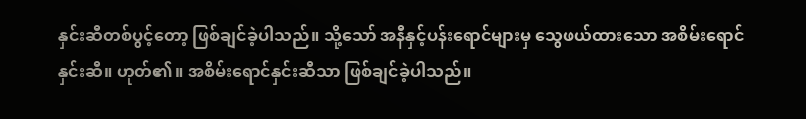နှင်းဆီတစ်ပွင့်တော့ ဖြစ်ချင်ခဲ့ပါသည်။ သို့သော် အနီနှင့်ပန်းရောင်များမှ သွေဖယ်ထားသော အစိမ်းရောင်နှင်းဆီ။ ဟုတ်၏။ အစိမ်းရောင်နှင်းဆီသာ ဖြစ်ချင်ခဲ့ပါသည်။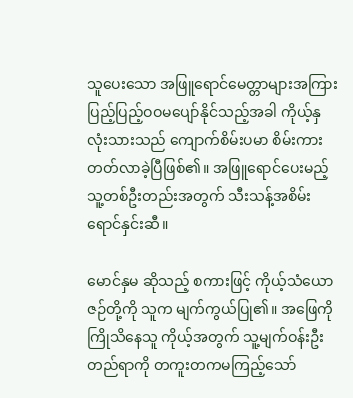သူပေးသော အဖြူရောင်မေတ္တာများအကြား ပြည့်ပြည့်ဝဝမပျော်နိုင်သည့်အခါ ကိုယ့်နှလုံးသားသည် ကျောက်စိမ်းပမာ စိမ်းကားတတ်လာခဲ့ပြီဖြစ်၏။ အဖြူရောင်ပေးမည့် သူ့တစ်ဦးတည်းအတွက် သီးသန့်အစိမ်းရောင်နှင်းဆီ။

မောင်နှမ ဆိုသည့် စကားဖြင့် ကိုယ့်သံယောဇဉ်တို့ကို သူက မျက်ကွယ်ပြု၏။ အဖြေကို ကြိုသိနေသူ ကိုယ့်အတွက် သူ့မျက်ဝန်းဦးတည်ရာကို တကူးတကမကြည့်သော်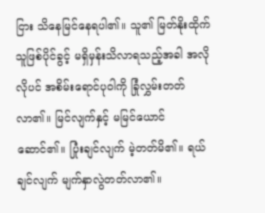ငြား သိနေမြင်နေရပါ၏။ သူ၏ မြတ်နိုးထိုက်သူဖြစ်ပိုင်ခွင့် မရှိမှန်းသိလာရသည့်အခါ အလိုလိုပင် အစိမ်းရောင်ပုဝါကို ခြုံလွှမ်းတတ်လာ၏။ မြင်လျက်နှင့် မမြင်ယောင်ဆောင်၏။ ပြုံးချင်လျက် မဲ့တတ်မိ၏။ ရယ်ချင်လျက် မျက်နှာလွဲတတ်လာ၏။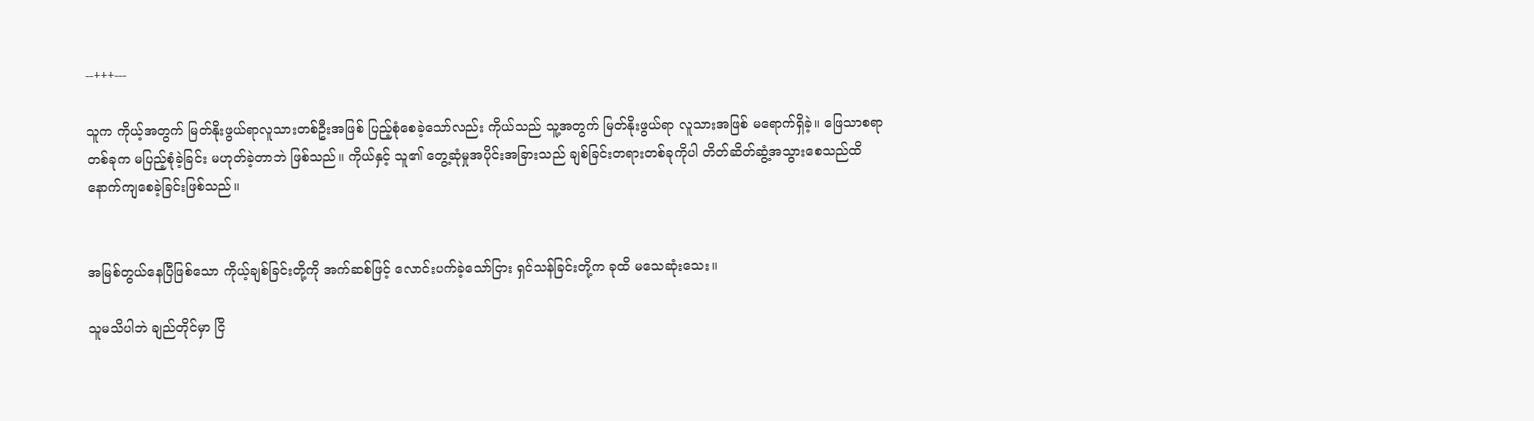--+++---

သူက ကိုယ့်အတွက် မြတ်နိုးဖွယ်ရာလူသားတစ်ဦးအဖြစ် ပြည့်စုံစေခဲ့သော်လည်း ကိုယ်သည် သူ့အတွက် မြတ်နိုးဖွယ်ရာ လူသားအဖြစ် မရောက်ရှိခဲ့။ ဖြေသာစရာတစ်ခုက မပြည့်စုံခဲ့ခြင်း မဟုတ်ခဲ့တာဘဲ ဖြစ်သည်။ ကိုယ်နှင့် သူ၏ တွေ့ဆုံမှုအပိုင်းအခြားသည် ချစ်ခြင်းတရားတစ်ခုကိုပါ တိတ်ဆိတ်ဆွံ့အသွားစေသည်ထိ နောက်ကျစေခဲ့ခြင်းဖြစ်သည်။


အမြစ်တွယ်နေပြီဖြစ်သော ကိုယ့်ချစ်ခြင်းတို့ကို အက်ဆစ်ဖြင့် လောင်းပက်ခဲ့သော်ငြား ရှင်သန်ခြင်းတို့က ခုထိ မသေဆုံးသေး။

သူမသိပါဘဲ ချည်တိုင်မှာ ငြိ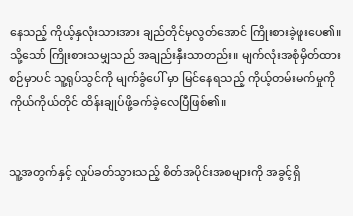နေသည့် ကိုယ့်နှလုံးသားအား ချည်တိုင်မှလွတ်အောင် ကြိုးစားခဲ့ဖူးပေ၏။ သို့သော် ကြိုးစားသမျှသည် အချည်းနှီးသာတည်း။ မျက်လုံးအစုံမှိတ်ထားစဉ်မှာပင် သူ့ရုပ်သွင်ကို မျက်ခွံပေါ် မှာ မြင်နေရသည့် ကိုယ့်တမ်းမက်မှုကို ကိုယ်ကိုယ်တိုင် ထိန်းချုပ်ဖို့ခက်ခဲ့လေပြီဖြစ်၏။


သူ့အတွက်နှင့် လှုပ်ခတ်သွားသည့် စိတ်အပိုင်းအစများကို အခွင့်ရှိ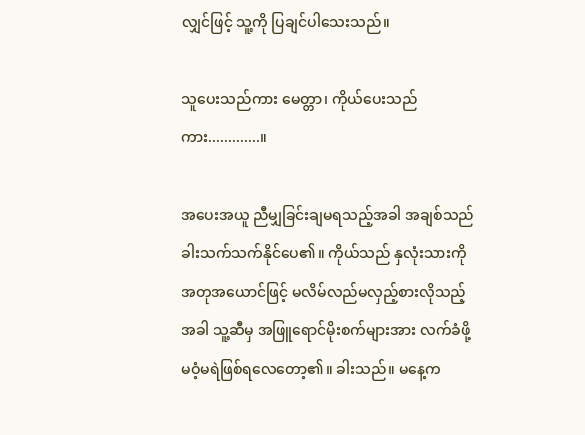လျှင်ဖြင့် သူ့ကို ပြချင်ပါသေးသည်။

သူပေးသည်ကား မေတ္တာ၊ ကိုယ်ပေးသည်ကား.............။

အပေးအယူ ညီမျှခြင်းချမရသည့်အခါ အချစ်သည် ခါးသက်သက်နိုင်ပေ၏။ ကိုယ်သည် နှလုံးသားကို အတုအယောင်ဖြင့် မလိမ်လည်မလှည့်စားလိုသည့်အခါ သူ့ဆီမှ အဖြူရောင်မိုးစက်များအား လက်ခံဖို့ မဝံ့မရဲဖြစ်ရလေတော့၏။ ခါးသည်။ မနေ့က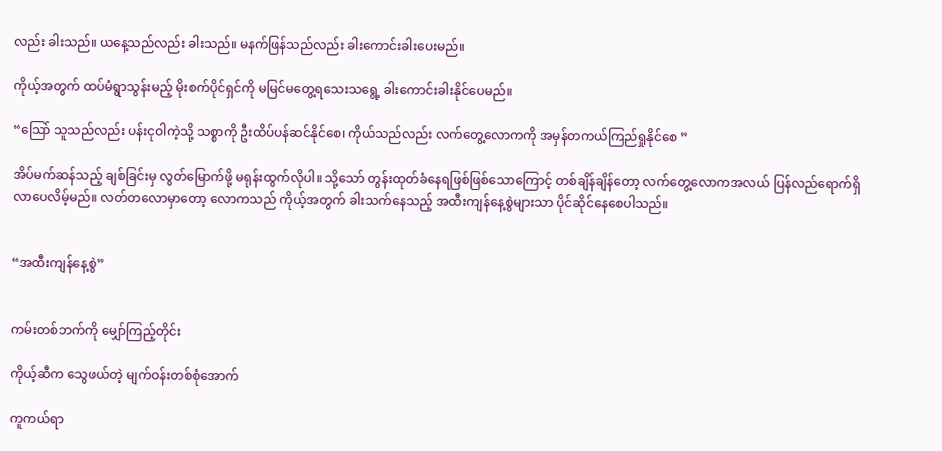လည်း ခါးသည်။ ယနေ့သည်လည်း ခါးသည်။ မနက်ဖြန်သည်လည်း ခါးကောင်းခါးပေးမည်။

ကိုယ့်အတွက် ထပ်မံရွာသွန်းမည့် မိုးစက်ပိုင်ရှင်ကို မမြင်မတွေ့ရသေးသရွေ့ ခါးကောင်းခါးနိုင်ပေမည်။

“သြော် သူသည်လည်း ပန်းငုဝါကဲ့သို့ သစ္စာကို ဦးထိပ်ပန်ဆင်နိုင်စေ၊ ကိုယ်သည်လည်း လက်တွေ့လောကကို အမှန်တကယ်ကြည်ရှုနိုင်စေ ”

အိပ်မက်ဆန်သည့် ချစ်ခြင်းမှ လွတ်မြောက်ဖို့ မရုန်းထွက်လိုပါ။ သို့သော် တွန်းထုတ်ခံနေရဖြစ်ဖြစ်သောကြောင့် တစ်ချိန်ချိန်တော့ လက်တွေ့လောကအလယ် ပြန်လည်ရောက်ရှိလာပေလိမ့်မည်။ လတ်တလောမှာတော့ လောကသည် ကိုယ့်အတွက် ခါးသက်နေသည့် အထီးကျန်နေ့စွဲများသာ ပိုင်ဆိုင်နေစေပါသည်။


“အထီးကျန်နေ့စွဲ”


ကမ်းတစ်ဘက်ကို မျှော်ကြည့်တိုင်း

ကိုယ့်ဆီက သွေဖယ်တဲ့ မျက်ဝန်းတစ်စုံအောက်

ကူကယ်ရာ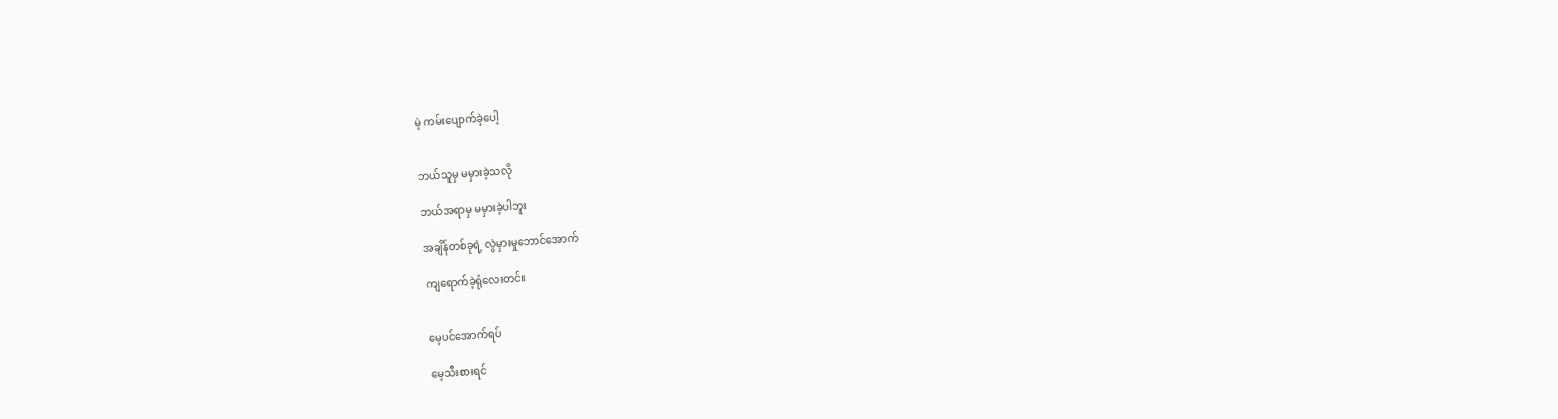မဲ့ ကမ်းပျောက်ခဲ့ပေါ့


ဘယ်သူမှ မမှားခဲ့သလို

ဘယ်အရာမှ မမှားခဲ့ပါဘူး

အချိန်တစ်ခုရဲ့ လွဲမှားမှုဘောင်အောက်

ကျရောက်ခဲ့ရုံလေးတင်။


မေ့ပင်အောက်ရပ်

မေ့သီးစားရင်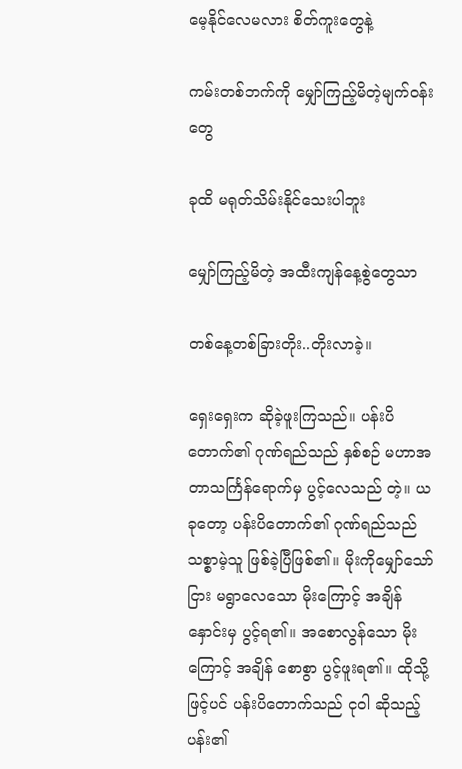မေ့နိုင်လေမလား စိတ်ကူးတွေနဲ့

ကမ်းတစ်ဘက်ကို မျှော်ကြည့်မိတဲ့မျက်ဝန်းတွေ

ခုထိ မရုတ်သိမ်းနိုင်သေးပါဘူး

မျှော်ကြည့်မိတဲ့ အထီးကျန်နေ့စွဲတွေသာ

တစ်နေ့တစ်ခြားတိုး..တိုးလာခဲ့။

ရှေးရှေးက ဆိုခဲ့ဖူးကြသည်။ ပန်းပိတောက်၏ ဂုဏ်ရည်သည် နှစ်စဉ် မဟာအတာသင်္ကြန်ရောက်မှ ပွင့်လေသည် တဲ့။ ယခုတော့ ပန်းပိတောက်၏ ဂုဏ်ရည်သည် သစ္စာမဲ့သူ ဖြစ်ခဲ့ပြီဖြစ်၏။ မိုးကိုမျှော်သော်ငြား မရွာလေသော မိုးကြောင့် အချိန်နှောင်းမှ ပွင့်ရ၏။ အစောလွန်သော မိုးကြောင့် အချိန် စောစွာ ပွင့်ဖူးရ၏။ ထိုသို့ဖြင့်ပင် ပန်းပိတောက်သည် ငုဝါ ဆိုသည့် ပန်း၏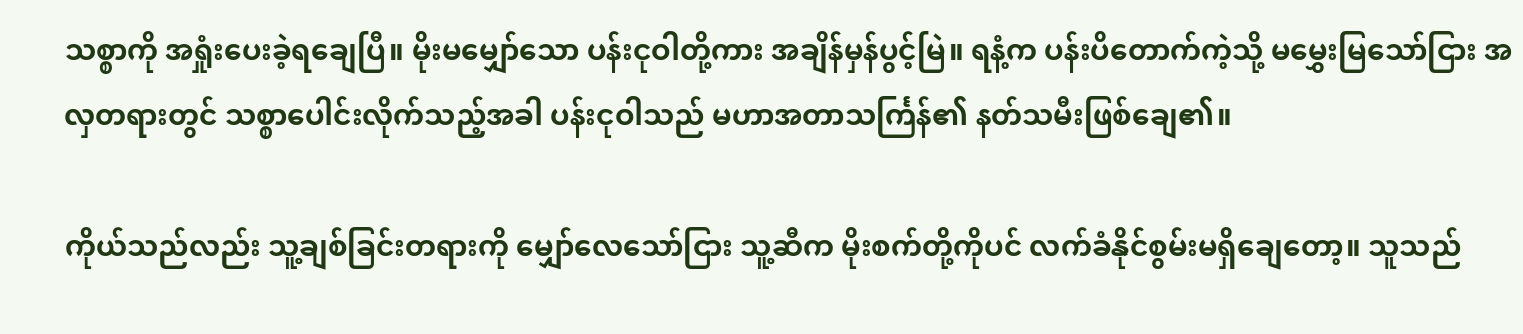သစ္စာကို အရှုံးပေးခဲ့ရချေပြီ။ မိုးမမျှော်သော ပန်းငုဝါတို့ကား အချိန်မှန်ပွင့်မြဲ။ ရနံ့က ပန်းပိတောက်ကဲ့သို့ မမွှေးမြသော်ငြား အလှတရားတွင် သစ္စာပေါင်းလိုက်သည့်အခါ ပန်းငုဝါသည် မဟာအတာသင်္ကြန်၏ နတ်သမီးဖြစ်ချေ၏။

ကိုယ်သည်လည်း သူ့ချစ်ခြင်းတရားကို မျှော်လေသော်ငြား သူ့ဆီက မိုးစက်တို့ကိုပင် လက်ခံနိုင်စွမ်းမရှိချေတော့။ သူသည်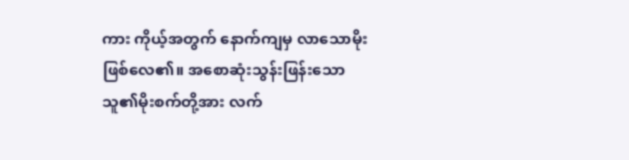ကား ကိုယ့်အတွက် နောက်ကျမှ လာသောမိုး ဖြစ်လေ၏။ အစောဆုံးသွန်းဖြန်းသော သူ၏မိုးစက်တို့အား လက်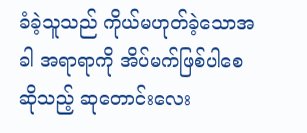ခံခဲ့သူသည် ကိုယ်မဟုတ်ခဲ့သောအခါ အရာရာကို အိပ်မက်ဖြစ်ပါစေ ဆိုသည့် ဆုတောင်းလေး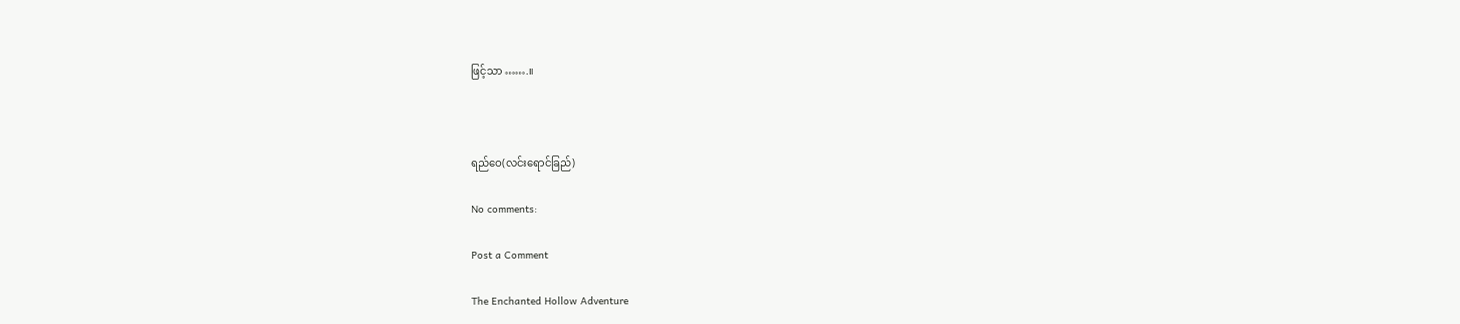ဖြင့်သာ …….။



ရည်ဝေ(လင်းရောင်ခြည်)

No comments:

Post a Comment

The Enchanted Hollow Adventure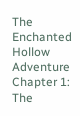The Enchanted Hollow Adventure Chapter 1: The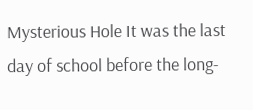Mysterious Hole It was the last day of school before the long-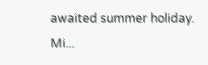awaited summer holiday. Mi...